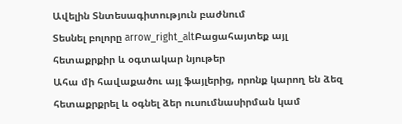Ավելին Տնտեսագիտություն բաժնում
Տեսնել բոլորը arrow_right_altԲացահայտեք այլ հետաքրքիր և օգտակար նյութեր
Ահա մի հավաքածու այլ ֆայլերից, որոնք կարող են ձեզ հետաքրքրել և օգնել ձեր ուսումնասիրման կամ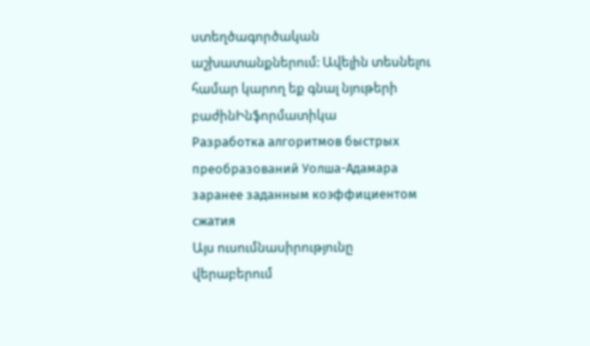ստեղծագործական աշխատանքներում: Ավելին տեսնելու համար կարող եք գնալ նյութերի բաժինԻնֆորմատիկա
Разработка алгоритмов быстрых преобразований Уолша-Адамара заранее заданным коэффициентом сжатия
Այս ուսումնասիրությունը վերաբերում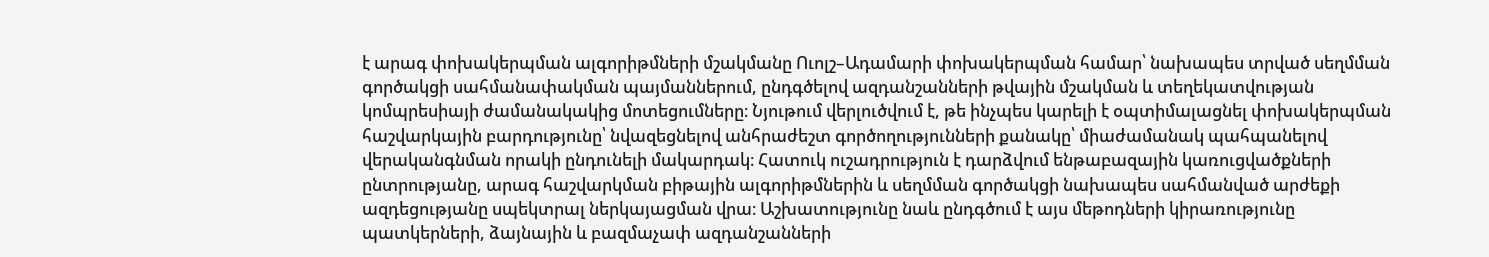է արագ փոխակերպման ալգորիթմների մշակմանը Ուոլշ–Ադամարի փոխակերպման համար՝ նախապես տրված սեղմման գործակցի սահմանափակման պայմաններում, ընդգծելով ազդանշանների թվային մշակման և տեղեկատվության կոմպրեսիայի ժամանակակից մոտեցումները։ Նյութում վերլուծվում է, թե ինչպես կարելի է օպտիմալացնել փոխակերպման հաշվարկային բարդությունը՝ նվազեցնելով անհրաժեշտ գործողությունների քանակը՝ միաժամանակ պահպանելով վերականգնման որակի ընդունելի մակարդակ։ Հատուկ ուշադրություն է դարձվում ենթաբազային կառուցվածքների ընտրությանը, արագ հաշվարկման բիթային ալգորիթմներին և սեղմման գործակցի նախապես սահմանված արժեքի ազդեցությանը սպեկտրալ ներկայացման վրա։ Աշխատությունը նաև ընդգծում է այս մեթոդների կիրառությունը պատկերների, ձայնային և բազմաչափ ազդանշանների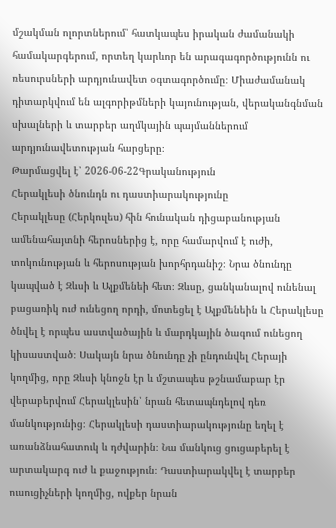մշակման ոլորտներում՝ հատկապես իրական ժամանակի համակարգերում, որտեղ կարևոր են արագագործությունն ու ռեսուրսների արդյունավետ օգտագործումը։ Միաժամանակ դիտարկվում են ալգորիթմների կայունության, վերականգնման սխալների և տարբեր աղմկային պայմաններում արդյունավետության հարցերը։
Թարմացվել է՝ 2026-06-22Գրականություն
Հերակլեսի ծնունդն ու դաստիարակությունը
Հերակլեսը (Հերկուլես) հին հունական դիցաբանության ամենահայտնի հերոսներից է, որը համարվում է ուժի, տոկունության և հերոսության խորհրդանիշ։ Նրա ծնունդը կապված է Զևսի և Ալքմենեի հետ։ Զևսը, ցանկանալով ունենալ բացառիկ ուժ ունեցող որդի, մոտեցել է Ալքմենեին և Հերակլեսը ծնվել է որպես աստվածային և մարդկային ծագում ունեցող կիսաստված։ Սակայն նրա ծնունդը չի ընդունվել Հերայի կողմից, որը Զևսի կնոջն էր և մշտապես թշնամաբար էր վերաբերվում Հերակլեսին՝ նրան հետապնդելով դեռ մանկությունից։ Հերակլեսի դաստիարակությունը եղել է առանձնահատուկ և դժվարին։ Նա մանկուց ցուցաբերել է արտակարգ ուժ և քաջություն։ Դաստիարակվել է տարբեր ուսուցիչների կողմից, ովքեր նրան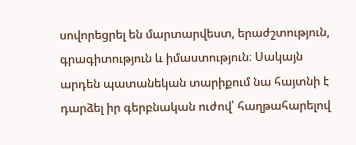սովորեցրել են մարտարվեստ, երաժշտություն, գրագիտություն և իմաստություն։ Սակայն արդեն պատանեկան տարիքում նա հայտնի է դարձել իր գերբնական ուժով՝ հաղթահարելով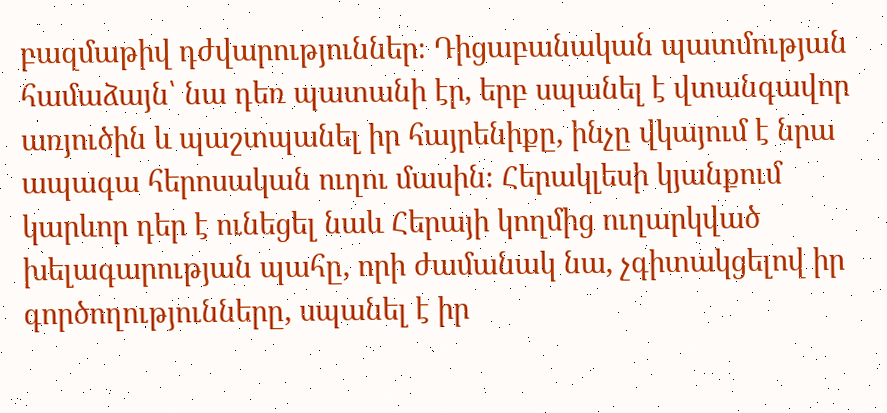բազմաթիվ դժվարություններ։ Դիցաբանական պատմության համաձայն՝ նա դեռ պատանի էր, երբ սպանել է վտանգավոր առյուծին և պաշտպանել իր հայրենիքը, ինչը վկայում է նրա ապագա հերոսական ուղու մասին։ Հերակլեսի կյանքում կարևոր դեր է ունեցել նաև Հերայի կողմից ուղարկված խելագարության պահը, որի ժամանակ նա, չգիտակցելով իր գործողությունները, սպանել է իր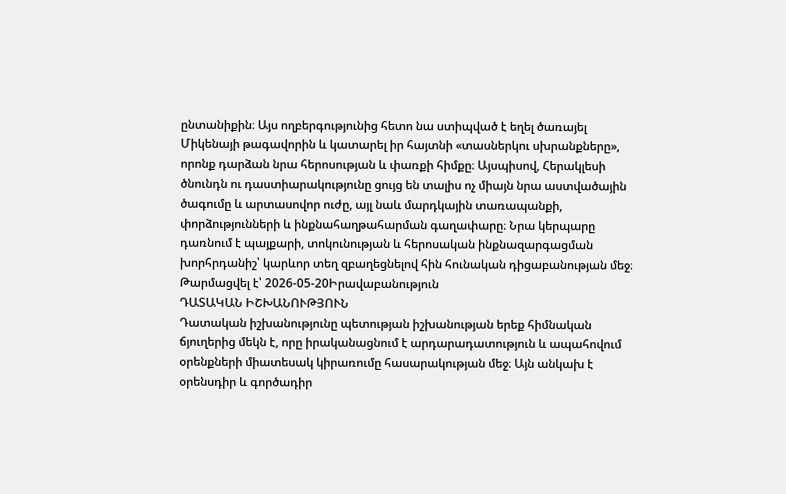ընտանիքին։ Այս ողբերգությունից հետո նա ստիպված է եղել ծառայել Միկենայի թագավորին և կատարել իր հայտնի «տասներկու սխրանքները», որոնք դարձան նրա հերոսության և փառքի հիմքը։ Այսպիսով, Հերակլեսի ծնունդն ու դաստիարակությունը ցույց են տալիս ոչ միայն նրա աստվածային ծագումը և արտասովոր ուժը, այլ նաև մարդկային տառապանքի, փորձությունների և ինքնահաղթահարման գաղափարը։ Նրա կերպարը դառնում է պայքարի, տոկունության և հերոսական ինքնազարգացման խորհրդանիշ՝ կարևոր տեղ զբաղեցնելով հին հունական դիցաբանության մեջ։
Թարմացվել է՝ 2026-05-20Իրավաբանություն
ԴԱՏԱԿԱՆ ԻՇԽԱՆՈՒԹՅՈՒՆ
Դատական իշխանությունը պետության իշխանության երեք հիմնական ճյուղերից մեկն է, որը իրականացնում է արդարադատություն և ապահովում օրենքների միատեսակ կիրառումը հասարակության մեջ։ Այն անկախ է օրենսդիր և գործադիր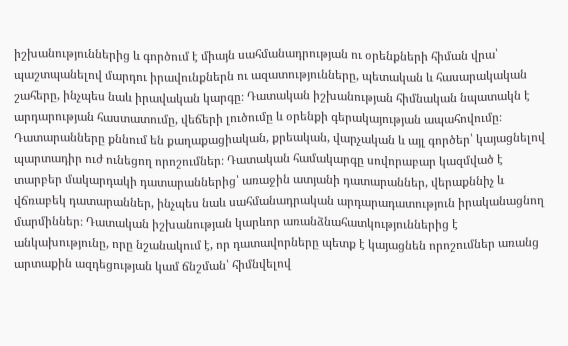իշխանություններից և գործում է միայն սահմանադրության ու օրենքների հիման վրա՝ պաշտպանելով մարդու իրավունքներն ու ազատությունները, պետական և հասարակական շահերը, ինչպես նաև իրավական կարգը։ Դատական իշխանության հիմնական նպատակն է արդարության հաստատումը, վեճերի լուծումը և օրենքի գերակայության ապահովումը։ Դատարանները քննում են քաղաքացիական, քրեական, վարչական և այլ գործեր՝ կայացնելով պարտադիր ուժ ունեցող որոշումներ։ Դատական համակարգը սովորաբար կազմված է տարբեր մակարդակի դատարաններից՝ առաջին ատյանի դատարաններ, վերաքննիչ և վճռաբեկ դատարաններ, ինչպես նաև սահմանադրական արդարադատություն իրականացնող մարմիններ։ Դատական իշխանության կարևոր առանձնահատկություններից է անկախությունը, որը նշանակում է, որ դատավորները պետք է կայացնեն որոշումներ առանց արտաքին ազդեցության կամ ճնշման՝ հիմնվելով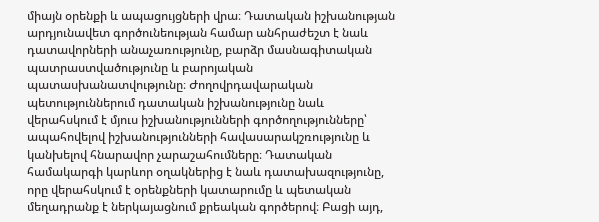միայն օրենքի և ապացույցների վրա։ Դատական իշխանության արդյունավետ գործունեության համար անհրաժեշտ է նաև դատավորների անաչառությունը, բարձր մասնագիտական պատրաստվածությունը և բարոյական պատասխանատվությունը։ Ժողովրդավարական պետություններում դատական իշխանությունը նաև վերահսկում է մյուս իշխանությունների գործողությունները՝ ապահովելով իշխանությունների հավասարակշռությունը և կանխելով հնարավոր չարաշահումները։ Դատական համակարգի կարևոր օղակներից է նաև դատախազությունը, որը վերահսկում է օրենքների կատարումը և պետական մեղադրանք է ներկայացնում քրեական գործերով։ Բացի այդ,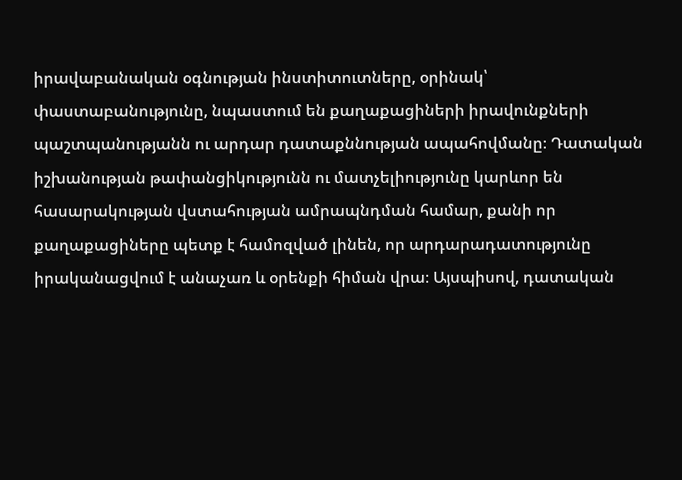իրավաբանական օգնության ինստիտուտները, օրինակ՝ փաստաբանությունը, նպաստում են քաղաքացիների իրավունքների պաշտպանությանն ու արդար դատաքննության ապահովմանը։ Դատական իշխանության թափանցիկությունն ու մատչելիությունը կարևոր են հասարակության վստահության ամրապնդման համար, քանի որ քաղաքացիները պետք է համոզված լինեն, որ արդարադատությունը իրականացվում է անաչառ և օրենքի հիման վրա։ Այսպիսով, դատական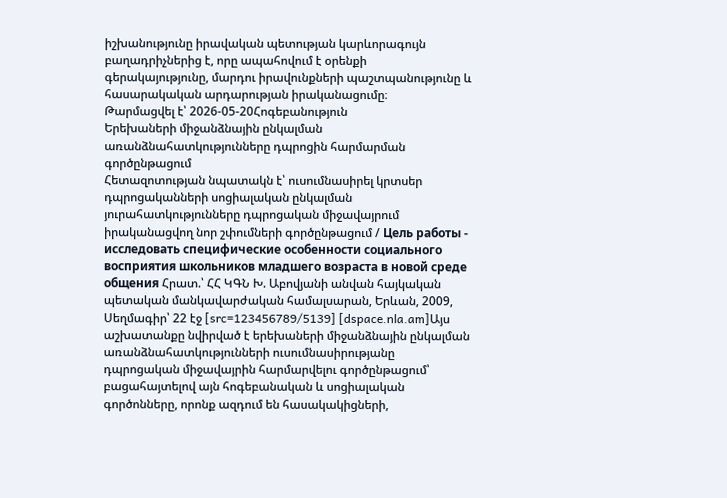իշխանությունը իրավական պետության կարևորագույն բաղադրիչներից է, որը ապահովում է օրենքի գերակայությունը, մարդու իրավունքների պաշտպանությունը և հասարակական արդարության իրականացումը։
Թարմացվել է՝ 2026-05-20Հոգեբանություն
Երեխաների միջանձնային ընկալման առանձնահատկությունները դպրոցին հարմարման գործընթացում
Հետազոտության նպատակն է՝ ուսումնասիրել կրտսեր դպրոցականների սոցիալական ընկալման յուրահատկությունները դպրոցական միջավայրում իրականացվող նոր շփումների գործընթացում / Цель работы - исследовать специфические особенности социального восприятия школьников младшего возраста в новой среде общения Հրատ.՝ ՀՀ ԿԳՆ Խ. Աբովյանի անվան հայկական պետական մանկավարժական համալսարան, Երևան, 2009, Սեղմագիր՝ 22 էջ [src=123456789/5139] [dspace.nla.am]Այս աշխատանքը նվիրված է երեխաների միջանձնային ընկալման առանձնահատկությունների ուսումնասիրությանը դպրոցական միջավայրին հարմարվելու գործընթացում՝ բացահայտելով այն հոգեբանական և սոցիալական գործոնները, որոնք ազդում են հասակակիցների,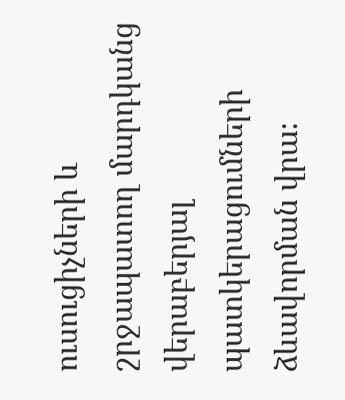ուսուցիչների և շրջապատող մարդկանց վերաբերյալ պատկերացումների ձևավորման վրա։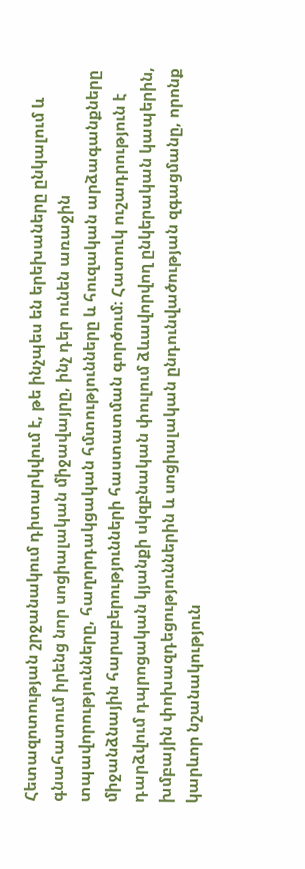Հետազոտության շրջանակում դիտարկվում է, թե ինչպես են երեխաները ընկալում և գնահատում իրենց նոր սոցիալական միջավայրը, ինչ դեր ունեն առաջին տպավորությունները, հաղորդակցական հմտությունները և հուզական արձագանքները միջանձնային հարաբերությունների հաստատման գործում։ Հատուկ ուշադրություն է դարձվում դպրոցական կյանքի սկզբնական փուլում ձևավորվող ընկերական կապերին, խմբային փոխազդեցություններին և սոցիալական ընդունվածության զգացմանը, որոնք կարևոր նշանակություն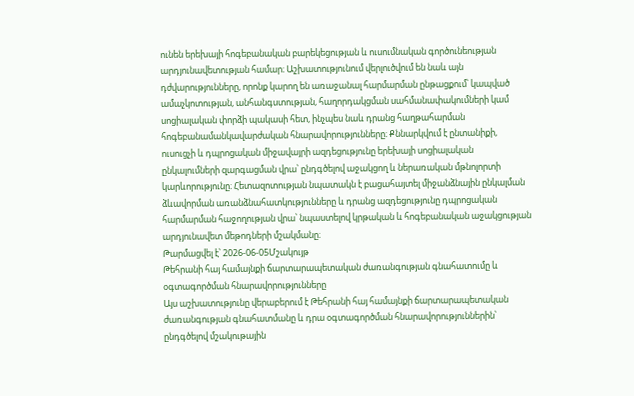ունեն երեխայի հոգեբանական բարեկեցության և ուսումնական գործունեության արդյունավետության համար։ Աշխատությունում վերլուծվում են նաև այն դժվարությունները, որոնք կարող են առաջանալ հարմարման ընթացքում՝ կապված ամաչկոտության, անհանգստության, հաղորդակցման սահմանափակումների կամ սոցիալական փորձի պակասի հետ, ինչպես նաև դրանց հաղթահարման հոգեբանամանկավարժական հնարավորությունները։ Քննարկվում է ընտանիքի, ուսուցչի և դպրոցական միջավայրի ազդեցությունը երեխայի սոցիալական ընկալումների զարգացման վրա՝ ընդգծելով աջակցող և ներառական մթնոլորտի կարևորությունը։ Հետազոտության նպատակն է բացահայտել միջանձնային ընկալման ձևավորման առանձնահատկությունները և դրանց ազդեցությունը դպրոցական հարմարման հաջողության վրա՝ նպաստելով կրթական և հոգեբանական աջակցության արդյունավետ մեթոդների մշակմանը։
Թարմացվել է՝ 2026-06-05Մշակույթ
Թեհրանի հայ համայնքի ճարտարապետական ժառանգության գնահատումը և օգտագործման հնարավորությունները
Այս աշխատությունը վերաբերում է Թեհրանի հայ համայնքի ճարտարապետական ժառանգության գնահատմանը և դրա օգտագործման հնարավորություններին՝ ընդգծելով մշակութային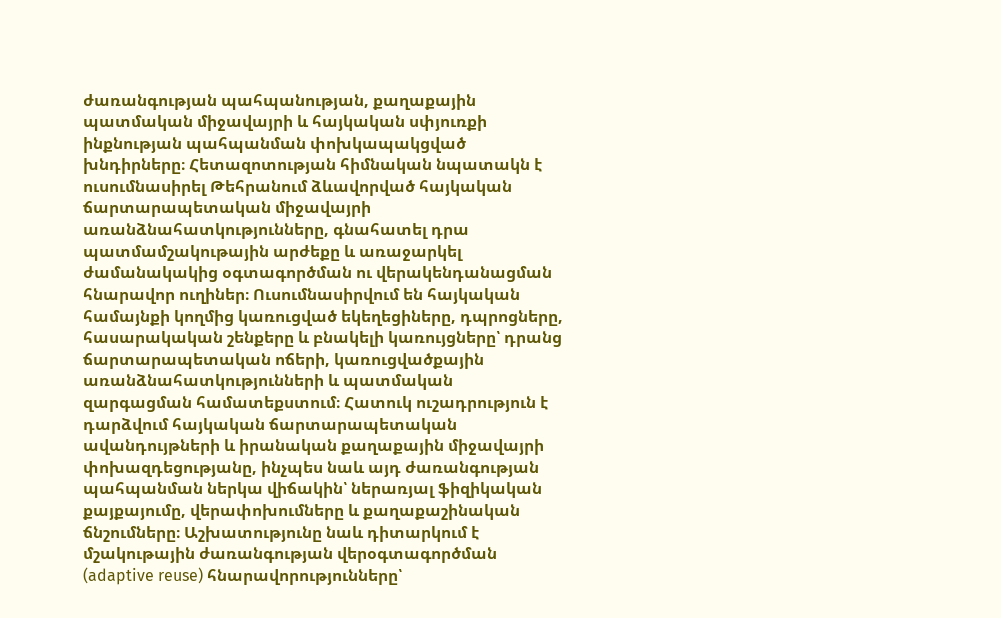ժառանգության պահպանության, քաղաքային պատմական միջավայրի և հայկական սփյուռքի ինքնության պահպանման փոխկապակցված խնդիրները։ Հետազոտության հիմնական նպատակն է ուսումնասիրել Թեհրանում ձևավորված հայկական ճարտարապետական միջավայրի առանձնահատկությունները, գնահատել դրա պատմամշակութային արժեքը և առաջարկել ժամանակակից օգտագործման ու վերակենդանացման հնարավոր ուղիներ։ Ուսումնասիրվում են հայկական համայնքի կողմից կառուցված եկեղեցիները, դպրոցները, հասարակական շենքերը և բնակելի կառույցները՝ դրանց ճարտարապետական ոճերի, կառուցվածքային առանձնահատկությունների և պատմական զարգացման համատեքստում։ Հատուկ ուշադրություն է դարձվում հայկական ճարտարապետական ավանդույթների և իրանական քաղաքային միջավայրի փոխազդեցությանը, ինչպես նաև այդ ժառանգության պահպանման ներկա վիճակին՝ ներառյալ ֆիզիկական քայքայումը, վերափոխումները և քաղաքաշինական ճնշումները։ Աշխատությունը նաև դիտարկում է մշակութային ժառանգության վերօգտագործման (adaptive reuse) հնարավորությունները՝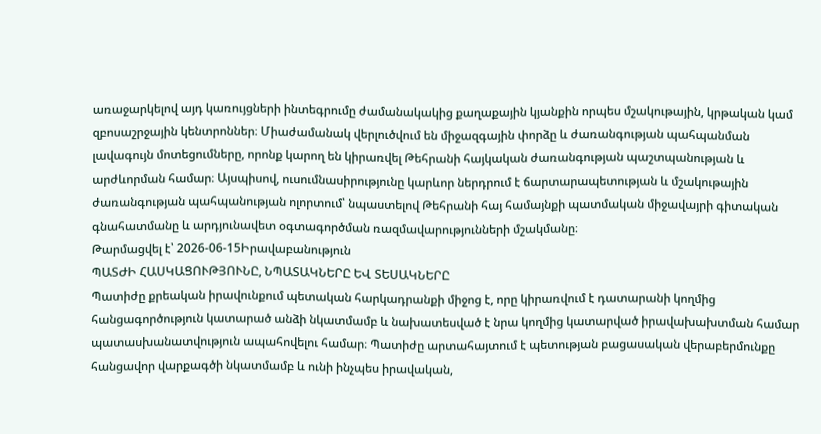առաջարկելով այդ կառույցների ինտեգրումը ժամանակակից քաղաքային կյանքին որպես մշակութային, կրթական կամ զբոսաշրջային կենտրոններ։ Միաժամանակ վերլուծվում են միջազգային փորձը և ժառանգության պահպանման լավագույն մոտեցումները, որոնք կարող են կիրառվել Թեհրանի հայկական ժառանգության պաշտպանության և արժևորման համար։ Այսպիսով, ուսումնասիրությունը կարևոր ներդրում է ճարտարապետության և մշակութային ժառանգության պահպանության ոլորտում՝ նպաստելով Թեհրանի հայ համայնքի պատմական միջավայրի գիտական գնահատմանը և արդյունավետ օգտագործման ռազմավարությունների մշակմանը։
Թարմացվել է՝ 2026-06-15Իրավաբանություն
ՊԱՏԺԻ ՀԱՍԿԱՑՈՒԹՅՈՒՆԸ, ՆՊԱՏԱԿՆԵՐԸ ԵՎ ՏԵՍԱԿՆԵՐԸ
Պատիժը քրեական իրավունքում պետական հարկադրանքի միջոց է, որը կիրառվում է դատարանի կողմից հանցագործություն կատարած անձի նկատմամբ և նախատեսված է նրա կողմից կատարված իրավախախտման համար պատասխանատվություն ապահովելու համար։ Պատիժը արտահայտում է պետության բացասական վերաբերմունքը հանցավոր վարքագծի նկատմամբ և ունի ինչպես իրավական,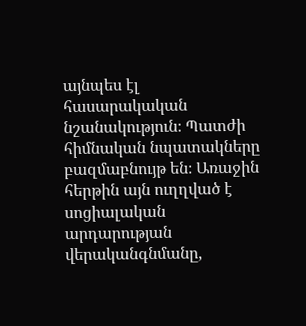այնպես էլ հասարակական նշանակություն։ Պատժի հիմնական նպատակները բազմաբնույթ են։ Առաջին հերթին այն ուղղված է սոցիալական արդարության վերականգնմանը,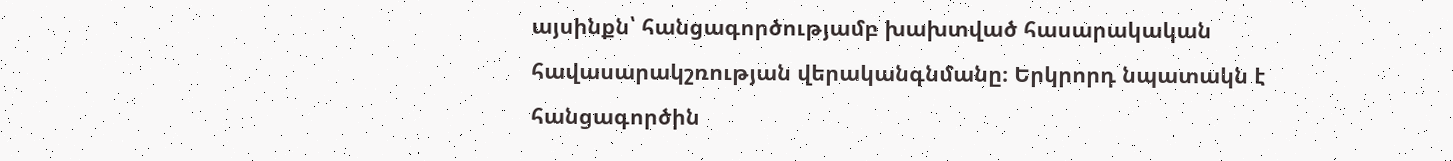այսինքն՝ հանցագործությամբ խախտված հասարակական հավասարակշռության վերականգնմանը։ Երկրորդ նպատակն է հանցագործին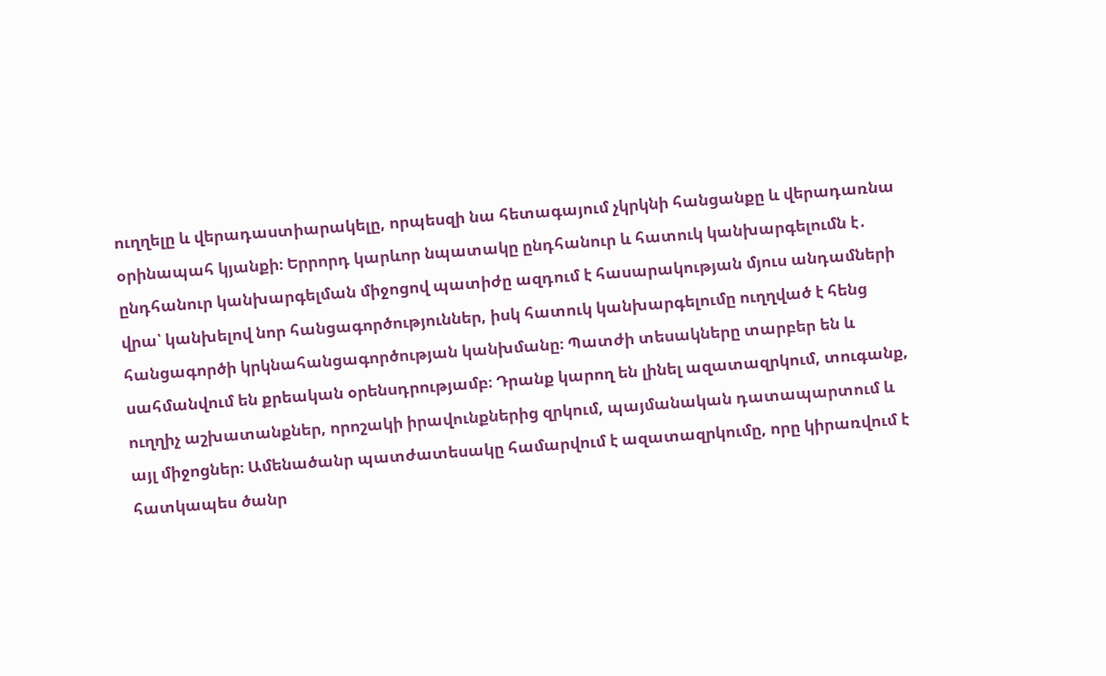ուղղելը և վերադաստիարակելը, որպեսզի նա հետագայում չկրկնի հանցանքը և վերադառնա օրինապահ կյանքի։ Երրորդ կարևոր նպատակը ընդհանուր և հատուկ կանխարգելումն է․ ընդհանուր կանխարգելման միջոցով պատիժը ազդում է հասարակության մյուս անդամների վրա՝ կանխելով նոր հանցագործություններ, իսկ հատուկ կանխարգելումը ուղղված է հենց հանցագործի կրկնահանցագործության կանխմանը։ Պատժի տեսակները տարբեր են և սահմանվում են քրեական օրենսդրությամբ։ Դրանք կարող են լինել ազատազրկում, տուգանք, ուղղիչ աշխատանքներ, որոշակի իրավունքներից զրկում, պայմանական դատապարտում և այլ միջոցներ։ Ամենածանր պատժատեսակը համարվում է ազատազրկումը, որը կիրառվում է հատկապես ծանր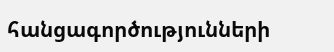հանցագործությունների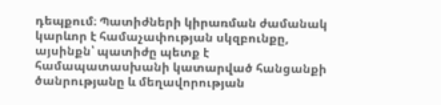դեպքում։ Պատիժների կիրառման ժամանակ կարևոր է համաչափության սկզբունքը, այսինքն՝ պատիժը պետք է համապատասխանի կատարված հանցանքի ծանրությանը և մեղավորության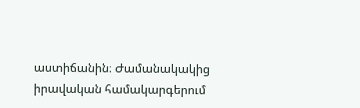աստիճանին։ Ժամանակակից իրավական համակարգերում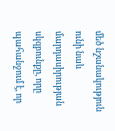մեծ նշանակություն ունի նաև մարդասիրության սկզբունքը, որը պահանջում է, որ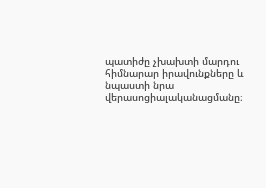պատիժը չխախտի մարդու հիմնարար իրավունքները և նպաստի նրա վերասոցիալականացմանը։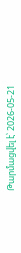Թարմացվել է՝ 2026-05-21